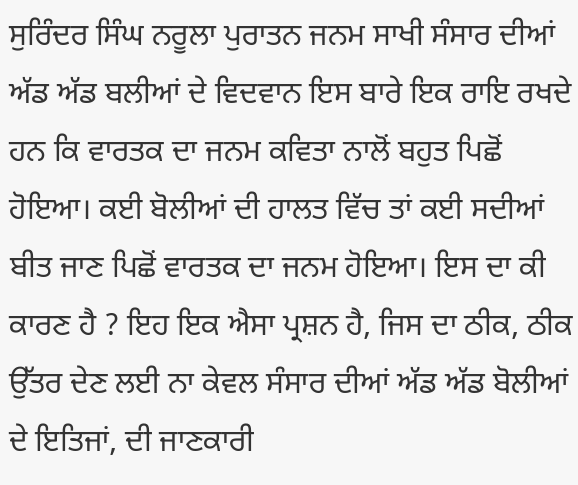ਸੁਰਿੰਦਰ ਸਿੰਘ ਨਰੂਲਾ ਪੁਰਾਤਨ ਜਨਮ ਸਾਖੀ ਸੰਸਾਰ ਦੀਆਂ ਅੱਡ ਅੱਡ ਬਲੀਆਂ ਦੇ ਵਿਦਵਾਨ ਇਸ ਬਾਰੇ ਇਕ ਰਾਇ ਰਖਦੇ ਹਨ ਕਿ ਵਾਰਤਕ ਦਾ ਜਨਮ ਕਵਿਤਾ ਨਾਲੋਂ ਬਹੁਤ ਪਿਛੋਂ ਹੋਇਆ। ਕਈ ਬੋਲੀਆਂ ਦੀ ਹਾਲਤ ਵਿੱਚ ਤਾਂ ਕਈ ਸਦੀਆਂ ਬੀਤ ਜਾਣ ਪਿਛੋਂ ਵਾਰਤਕ ਦਾ ਜਨਮ ਹੋਇਆ। ਇਸ ਦਾ ਕੀ ਕਾਰਣ ਹੈ ? ਇਹ ਇਕ ਐਸਾ ਪ੍ਰਸ਼ਨ ਹੈ, ਜਿਸ ਦਾ ਠੀਕ, ਠੀਕ ਉੱਤਰ ਦੇਣ ਲਈ ਨਾ ਕੇਵਲ ਸੰਸਾਰ ਦੀਆਂ ਅੱਡ ਅੱਡ ਬੋਲੀਆਂ ਦੇ ਇਤਿਜਾਂ, ਦੀ ਜਾਣਕਾਰੀ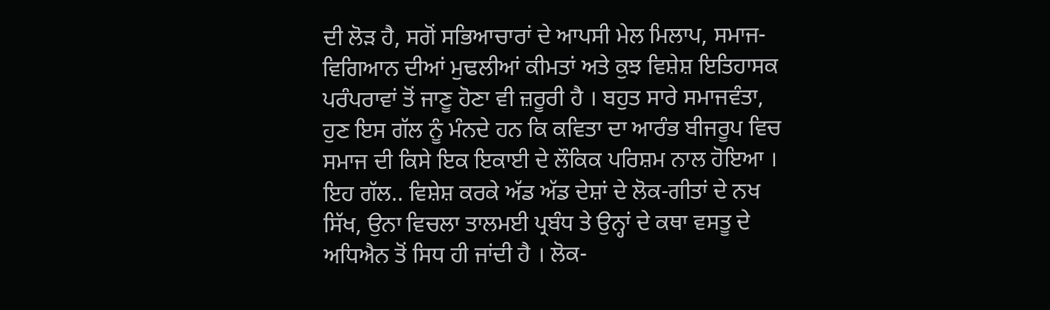ਦੀ ਲੋੜ ਹੈ, ਸਗੋਂ ਸਭਿਆਚਾਰਾਂ ਦੇ ਆਪਸੀ ਮੇਲ ਮਿਲਾਪ, ਸਮਾਜ-ਵਿਗਿਆਨ ਦੀਆਂ ਮੁਢਲੀਆਂ ਕੀਮਤਾਂ ਅਤੇ ਕੁਝ ਵਿਸ਼ੇਸ਼ ਇਤਿਹਾਸਕ ਪਰੰਪਰਾਵਾਂ ਤੋਂ ਜਾਣੂ ਹੋਣਾ ਵੀ ਜ਼ਰੂਰੀ ਹੈ । ਬਹੁਤ ਸਾਰੇ ਸਮਾਜਵੰਤਾ, ਹੁਣ ਇਸ ਗੱਲ ਨੂੰ ਮੰਨਦੇ ਹਨ ਕਿ ਕਵਿਤਾ ਦਾ ਆਰੰਭ ਬੀਜਰੂਪ ਵਿਚ ਸਮਾਜ ਦੀ ਕਿਸੇ ਇਕ ਇਕਾਈ ਦੇ ਲੌਕਿਕ ਪਰਿਸ਼ਮ ਨਾਲ ਹੋਇਆ । ਇਹ ਗੱਲ.. ਵਿਸ਼ੇਸ਼ ਕਰਕੇ ਅੱਡ ਅੱਡ ਦੇਸ਼ਾਂ ਦੇ ਲੋਕ-ਗੀਤਾਂ ਦੇ ਨਖ ਸਿੱਖ, ਉਨਾ ਵਿਚਲਾ ਤਾਲਮਈ ਪ੍ਰਬੰਧ ਤੇ ਉਨ੍ਹਾਂ ਦੇ ਕਥਾ ਵਸਤੂ ਦੇ ਅਧਿਐਨ ਤੋਂ ਸਿਧ ਹੀ ਜਾਂਦੀ ਹੈ । ਲੋਕ-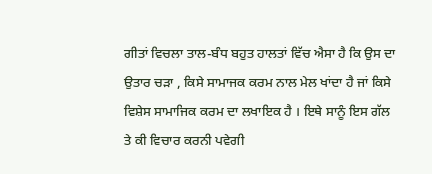ਗੀਤਾਂ ਵਿਚਲਾ ਤਾਲ-ਬੰਧ ਬਹੁਤ ਹਾਲਤਾਂ ਵਿੱਚ ਐਸਾ ਹੈ ਕਿ ਉਸ ਦਾ ਉਤਾਰ ਚੜਾ , ਕਿਸੇ ਸਾਮਾਜਕ ਕਰਮ ਨਾਲ ਮੇਲ ਖਾਂਦਾ ਹੈ ਜਾਂ ਕਿਸੇ ਵਿਸ਼ੇਸ ਸਾਮਾਜਿਕ ਕਰਮ ਦਾ ਲਖਾਇਕ ਹੈ । ਇਥੇ ਸਾਨੂੰ ਇਸ ਗੱਲ ਤੇ ਕੀ ਵਿਚਾਰ ਕਰਨੀ ਪਵੇਗੀ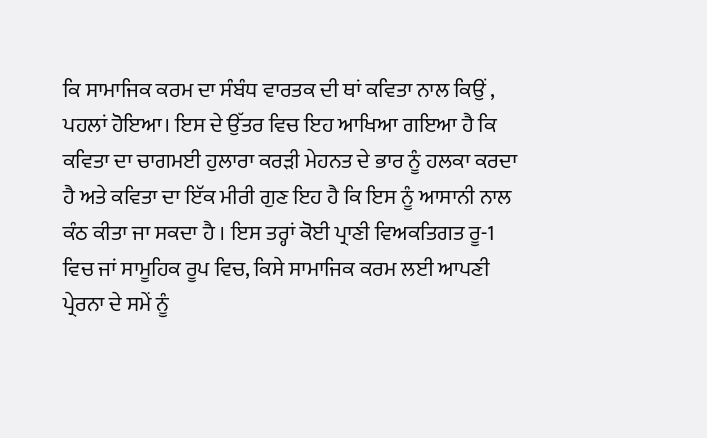ਕਿ ਸਾਮਾਜਿਕ ਕਰਮ ਦਾ ਸੰਬੰਧ ਵਾਰਤਕ ਦੀ ਥਾਂ ਕਵਿਤਾ ਨਾਲ ਕਿਉਂ , ਪਹਲਾਂ ਹੋਇਆ। ਇਸ ਦੇ ਉੱਤਰ ਵਿਚ ਇਹ ਆਖਿਆ ਗਇਆ ਹੈ ਕਿ ਕਵਿਤਾ ਦਾ ਚਾਗਮਈ ਹੁਲਾਰਾ ਕਰੜੀ ਮੇਹਨਤ ਦੇ ਭਾਰ ਨੂੰ ਹਲਕਾ ਕਰਦਾ ਹੈ ਅਤੇ ਕਵਿਤਾ ਦਾ ਇੱਕ ਮੀਰੀ ਗੁਣ ਇਹ ਹੈ ਕਿ ਇਸ ਨੂੰ ਆਸਾਨੀ ਨਾਲ ਕੰਠ ਕੀਤਾ ਜਾ ਸਕਦਾ ਹੈ । ਇਸ ਤਰ੍ਹਾਂ ਕੋਈ ਪ੍ਰਾਣੀ ਵਿਅਕਤਿਗਤ ਰੂ-1 ਵਿਚ ਜਾਂ ਸਾਮੂਹਿਕ ਰੂਪ ਵਿਚ, ਕਿਸੇ ਸਾਮਾਜਿਕ ਕਰਮ ਲਈ ਆਪਣੀ ਪ੍ਰੇਰਨਾ ਦੇ ਸਮੇਂ ਨੂੰ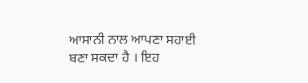ਆਸਾਨੀ ਨਾਲ ਆਪਣਾ ਸਹਾਈ ਬਣਾ ਸਕਦਾ ਹੈ । ਇਹ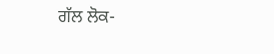ਗੱਲ ਲੋਕ-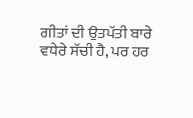ਗੀਤਾਂ ਦੀ ਉਤਪੱਤੀ ਬਾਰੇ ਵਧੇਰੇ ਸੱਚੀ ਹੈ, ਪਰ ਹਰ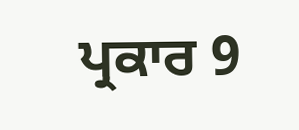ਪ੍ਰਕਾਰ 9